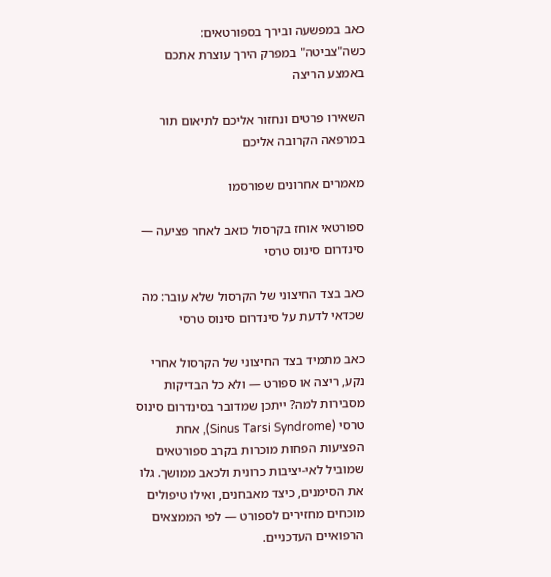כאב במפשעה ובירך בספורטאים: כשה"צביטה" במפרק הירך עוצרת אתכם באמצע הריצה

השאירו פרטים ונחזור אליכם לתיאום תור במרפאה הקרובה אליכם

מאמרים אחרונים שפורסמו

ספורטאי אוחז בקרסול כואב לאחר פציעה — סינדרום סינוס טרסי

כאב בצד החיצוני של הקרסול שלא עובר: מה שכדאי לדעת על סינדרום סינוס טרסי

כאב מתמיד בצד החיצוני של הקרסול אחרי נקע, ריצה או ספורט — ולא כל הבדיקות מסבירות למה? ייתכן שמדובר בסינדרום סינוס טרסי (Sinus Tarsi Syndrome), אחת הפציעות הפחות מוכרות בקרב ספורטאים שמוביל לאי-יציבות כרונית ולכאב ממושך. גלו את הסימנים, כיצד מאבחנים, ואילו טיפולים מוכחים מחזירים לספורט — לפי הממצאים הרפואיים העדכניים.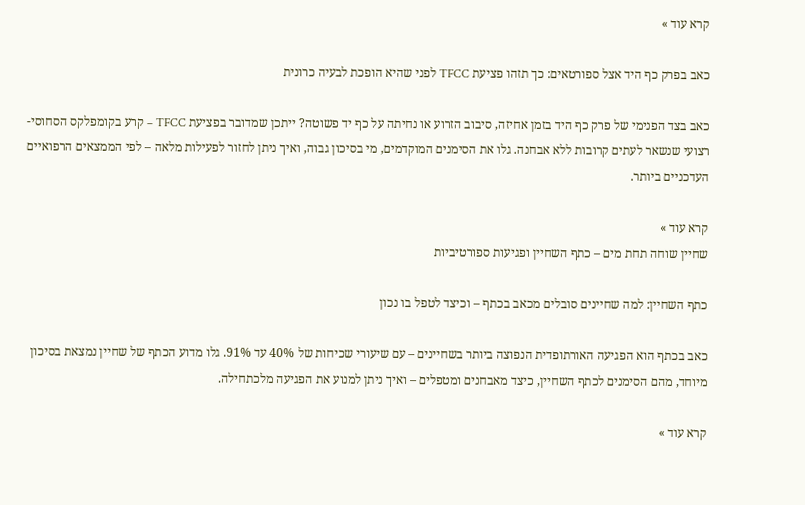קרא עוד »

כאב בפרק כף היד אצל ספורטאים: כך תזהו פציעת TFCC לפני שהיא הופכת לבעיה כרונית

כאב בצד הפנימי של פרק כף היד בזמן אחיזה, סיבוב הזרוע או נחיתה על כף יד פשוטה? ייתכן שמדובר בפציעת TFCC – קרע בקומפלקס הסחוסי-רצועי שנשאר לעתים קרובות ללא אבחנה. גלו את הסימנים המוקדמים, מי בסיכון גבוה, ואיך ניתן לחזור לפעילות מלאה – לפי הממצאים הרפואיים העדכניים ביותר.

קרא עוד »
שחיין שוחה תחת מים – כתף השחיין ופגיעות ספורטיביות

כתף השחיין: למה שחיינים סובלים מכאב בכתף – וכיצד לטפל בו נכון

כאב בכתף הוא הפגיעה האורתופדית הנפוצה ביותר בשחיינים – עם שיעורי שכיחות של 40% עד 91%. גלו מדוע הכתף של שחיין נמצאת בסיכון מיוחד, מהם הסימנים לכתף השחיין, כיצד מאבחנים ומטפלים – ואיך ניתן למנוע את הפגיעה מלכתחילה.

קרא עוד »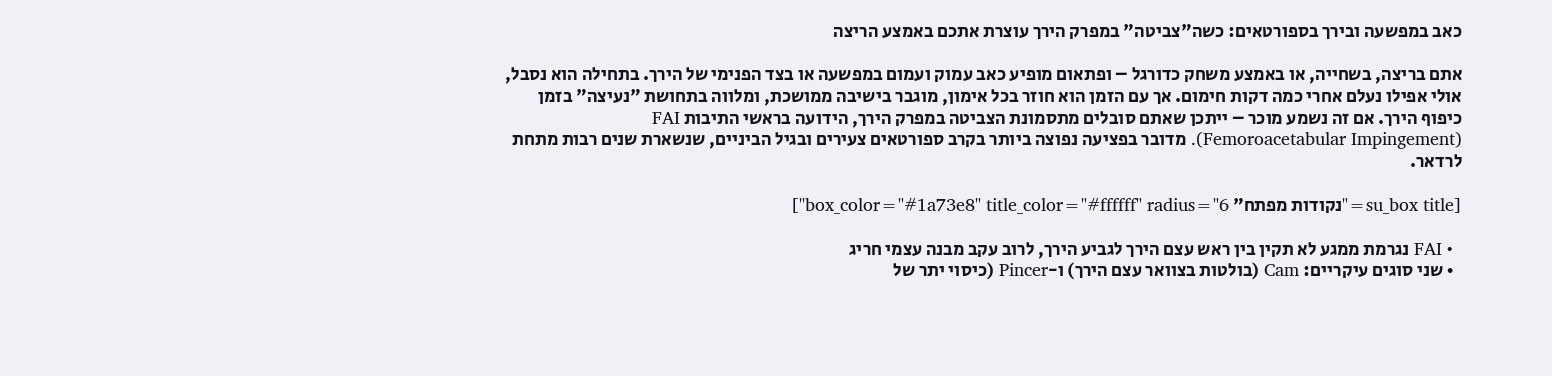כאב במפשעה ובירך בספורטאים: כשה"צביטה" במפרק הירך עוצרת אתכם באמצע הריצה

אתם בריצה, בשחייה, או באמצע משחק כדורגל – ופתאום מופיע כאב עמוק ועמום במפשעה או בצד הפנימי של הירך. בתחילה הוא נסבל, אולי אפילו נעלם אחרי כמה דקות חימום. אך עם הזמן הוא חוזר בכל אימון, מוגבר בישיבה ממושכת, ומלווה בתחושת "נעיצה" בזמן כיפוף הירך. אם זה נשמע מוכר – ייתכן שאתם סובלים מתסמונת הצביטה במפרק הירך, הידועה בראשי התיבות FAI (Femoroacetabular Impingement). מדובר בפציעה נפוצה ביותר בקרב ספורטאים צעירים ובגיל הביניים, שנשארת שנים רבות מתחת לרדאר.

[su_box title="נקודות מפתח" box_color="#1a73e8" title_color="#ffffff" radius="6"]

  • FAI נגרמת ממגע לא תקין בין ראש עצם הירך לגביע הירך, לרוב עקב מבנה עצמי חריג
  • שני סוגים עיקריים: Cam (בולטות בצוואר עצם הירך) ו-Pincer (כיסוי יתר של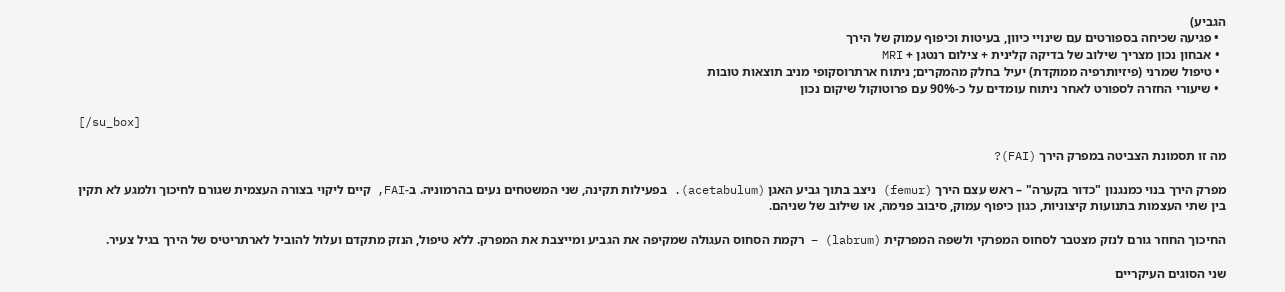הגביע)
  • פגיעה שכיחה בספורטים עם שינויי כיוון, בעיטות וכיפוף עמוק של הירך
  • אבחון נכון מצריך שילוב של בדיקה קלינית + צילום רנטגן + MRI
  • טיפול שמרני (פיזיותרפיה ממוקדת) יעיל בחלק מהמקרים; ניתוח ארתרוסקופי מניב תוצאות טובות
  • שיעורי החזרה לספורט לאחר ניתוח עומדים על כ-90% עם פרוטוקול שיקום נכון

[/su_box]

מה זו תסמונת הצביטה במפרק הירך (FAI)?

מפרק הירך בנוי כמנגנון "כדור בקערה" – ראש עצם הירך (femur) ניצב בתוך גביע האגן (acetabulum). בפעילות תקינה, שני המשטחים נעים בהרמוניה. ב-FAI, קיים ליקוי בצורה העצמית שגורם לחיכוך ולמגע לא תקין בין שתי העצמות בתנועות קיצוניות, כגון כיפוף עמוק, סיבוב פנימה, או שילוב של שניהם.

החיכוך החוזר גורם לנזק מצטבר לסחוס המפרקי ולשפה המפרקית (labrum) – רקמת הסחוס העגולה שמקיפה את הגביע ומייצבת את המפרק. ללא טיפול, הנזק מתקדם ועלול להוביל לארתריטיס של הירך בגיל צעיר.

שני הסוגים העיקריים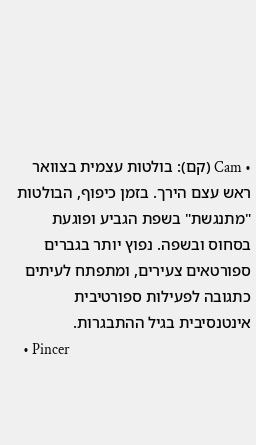• Cam (קם): בולטות עצמית בצוואר ראש עצם הירך. בזמן כיפוף, הבולטות "מתנגשת" בשפת הגביע ופוגעת בסחוס ובשפה. נפוץ יותר בגברים ספורטאים צעירים, ומתפתח לעיתים כתגובה לפעילות ספורטיבית אינטנסיבית בגיל ההתבגרות.
  • Pincer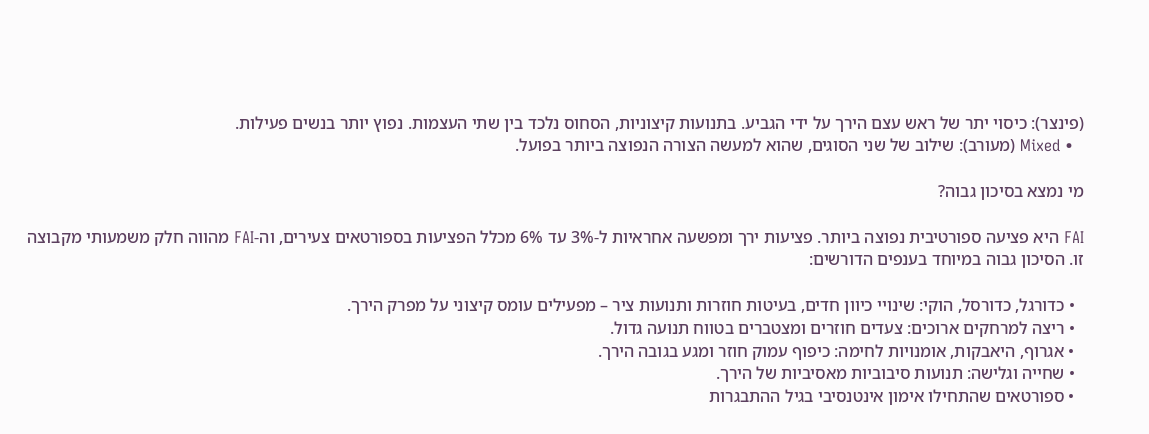(פינצר): כיסוי יתר של ראש עצם הירך על ידי הגביע. בתנועות קיצוניות, הסחוס נלכד בין שתי העצמות. נפוץ יותר בנשים פעילות.
  • Mixed (מעורב): שילוב של שני הסוגים, שהוא למעשה הצורה הנפוצה ביותר בפועל.

מי נמצא בסיכון גבוה?

FAI היא פציעה ספורטיבית נפוצה ביותר. פציעות ירך ומפשעה אחראיות ל-3% עד 6% מכלל הפציעות בספורטאים צעירים, וה-FAI מהווה חלק משמעותי מקבוצה זו. הסיכון גבוה במיוחד בענפים הדורשים:

  • כדורגל, כדורסל, הוקי: שינויי כיוון חדים, בעיטות חוזרות ותנועות ציר – מפעילים עומס קיצוני על מפרק הירך.
  • ריצה למרחקים ארוכים: צעדים חוזרים ומצטברים בטווח תנועה גדול.
  • אגרוף, היאבקות, אומנויות לחימה: כיפוף עמוק חוזר ומגע בגובה הירך.
  • שחייה וגלישה: תנועות סיבוביות מאסיביות של הירך.
  • ספורטאים שהתחילו אימון אינטנסיבי בגיל ההתבגרות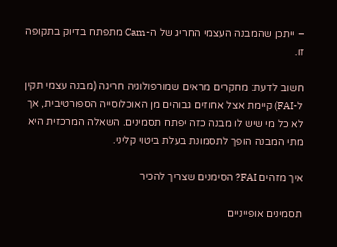– ייתכן שהמבנה העצמי החריג של ה-Cam מתפתח בדיוק בתקופה זו.

חשוב לדעת: מחקרים מראים שמורפולוגיה חריגה (מבנה עצמי תקין ל-FAI) קיימת אצל אחוזים גבוהים מן האוכלוסייה הספורטיבית, אך לא כל מי שיש לו מבנה כזה יפתח תסמינים. השאלה המרכזית היא מתי המבנה הופך לתסמונת בעלת ביטוי קליני.

איך מזהים FAI? הסימנים שצריך להכיר

תסמינים אופייניים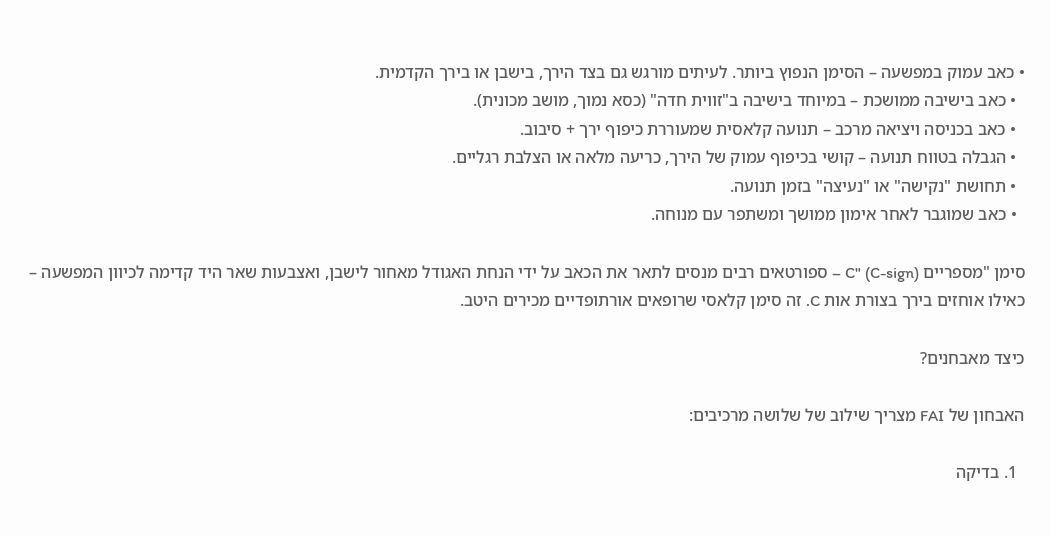• כאב עמוק במפשעה – הסימן הנפוץ ביותר. לעיתים מורגש גם בצד הירך, בישבן או בירך הקדמית.
  • כאב בישיבה ממושכת – במיוחד בישיבה ב"זווית חדה" (כסא נמוך, מושב מכונית).
  • כאב בכניסה ויציאה מרכב – תנועה קלאסית שמעוררת כיפוף ירך + סיבוב.
  • הגבלה בטווח תנועה – קושי בכיפוף עמוק של הירך, כריעה מלאה או הצלבת רגליים.
  • תחושת "נקישה" או "נעיצה" בזמן תנועה.
  • כאב שמוגבר לאחר אימון ממושך ומשתפר עם מנוחה.

סימן "מספריים C" (C-sign) – ספורטאים רבים מנסים לתאר את הכאב על ידי הנחת האגודל מאחור לישבן, ואצבעות שאר היד קדימה לכיוון המפשעה – כאילו אוחזים בירך בצורת אות C. זה סימן קלאסי שרופאים אורתופדיים מכירים היטב.

כיצד מאבחנים?

האבחון של FAI מצריך שילוב של שלושה מרכיבים:

  1. בדיקה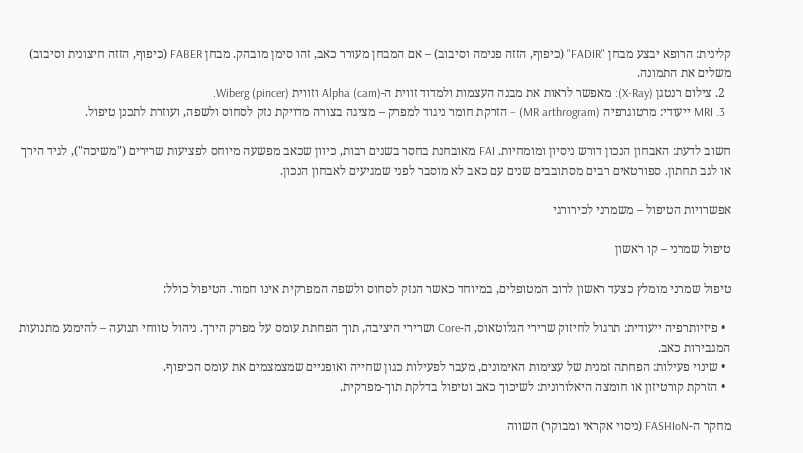קלינית: הרופא יבצע מבחן "FADIR" (כיפוף, הזזה פנימה וסיבוב) – אם המבחן מעורר כאב, זהו סימן מובהק. מבחן FABER (כיפוף, הזזה חיצונית וסיבוב) משלים את התמונה.
  2. צילום רנטגן (X-Ray): מאפשר לראות את מבנה העצמות ולמדוד זווית ה-Alpha (cam) וזווית Wiberg (pincer).
  3. MRI ייעודי: מרטוגרפיה (MR arthrogram) – הזרקת חומר ניגוד למפרק – מציגה בצורה מדויקת נזק לסחוס ולשפה, ועוזרת לתכנן טיפול.

חשוב לדעת: האבחון הנכון דורש ניסיון ומומחיות. FAI מאובחנת בחסר בשנים רבות, כיוון שכאב מפשעה מיוחס לפציעות שרירים ("משיכה"), לגיד הירך או לגב תחתון. ספורטאים רבים מסתובבים שנים עם כאב לא מוסבר לפני שמגיעים לאבחון הנכון.

אפשרויות הטיפול – משמרני לכירורגי

טיפול שמרני – קו ראשון

טיפול שמרני מומלץ כצעד ראשון לרוב המטופלים, במיוחד כאשר הנזק לסחוס ולשפה המפרקית אינו חמור. הטיפול כולל:

  • פיזיותרפיה ייעודית: תרגול לחיזוק שרירי הגלוטאוס, ה-Core ושרירי היציבה, תוך הפחתת עומס על מפרק הירך. ניהול טווחי תנועה – להימנע מתנועות המגבירות כאב.
  • שינוי פעילות: הפחתה זמנית של עצימות האימונים, מעבר לפעילות כגון שחייה ואופניים שמצמצמים את עומס הכיפוף.
  • הזרקת קורטיזון או חומצה היאלורונית: לשיכוך כאב וטיפול בדלקת תוך-מפרקית.

מחקר ה-FASHIoN (ניסוי אקראי ומבוקר) השווה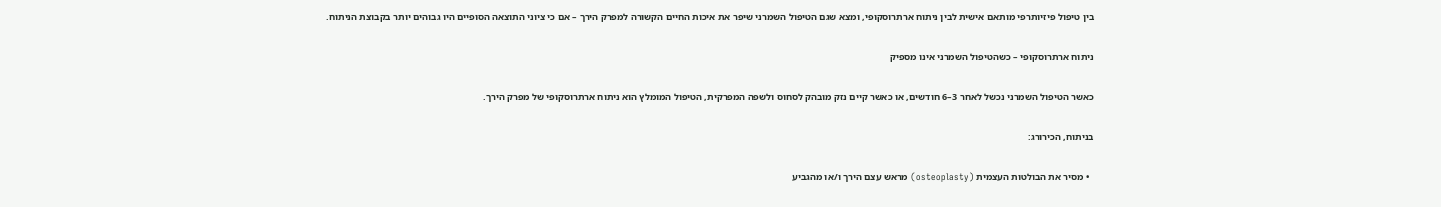בין טיפול פיזיותרפי מותאם אישית לבין ניתוח ארתרוסקופי, ומצא שגם הטיפול השמרני שיפר את איכות החיים הקשורה למפרק הירך – אם כי ציוני התוצאה הסופיים היו גבוהים יותר בקבוצת הניתוח.

ניתוח ארתרוסקופי – כשהטיפול השמרני אינו מספיק

כאשר הטיפול השמרני נכשל לאחר 3–6 חודשים, או כאשר קיים נזק מובהק לסחוס ולשפה המפרקית, הטיפול המומלץ הוא ניתוח ארתרוסקופי של מפרק הירך.

בניתוח, הכירורג:

  • מסיר את הבולטות העצמית (osteoplasty) מראש עצם הירך ו/או מהגביע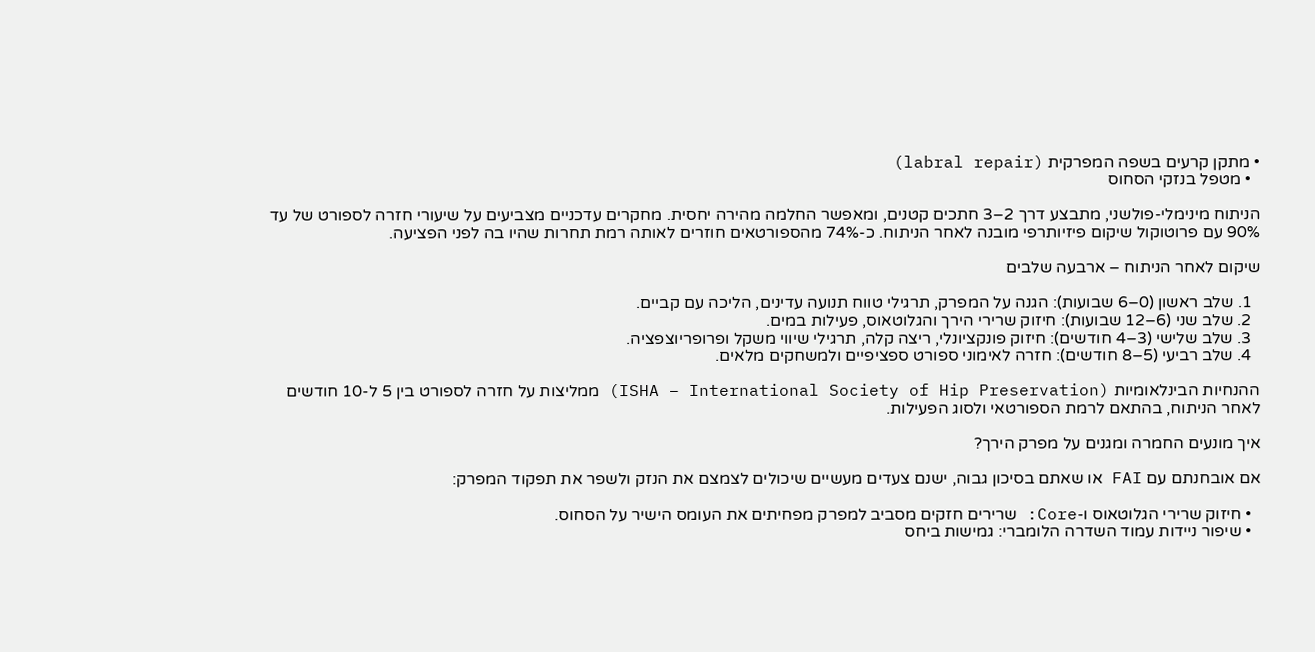• מתקן קרעים בשפה המפרקית (labral repair)
  • מטפל בנזקי הסחוס

הניתוח מינימלי-פולשני, מתבצע דרך 2–3 חתכים קטנים, ומאפשר החלמה מהירה יחסית. מחקרים עדכניים מצביעים על שיעורי חזרה לספורט של עד 90% עם פרוטוקול שיקום פיזיותרפי מובנה לאחר הניתוח. כ-74% מהספורטאים חוזרים לאותה רמת תחרות שהיו בה לפני הפציעה.

שיקום לאחר הניתוח – ארבעה שלבים

  1. שלב ראשון (0–6 שבועות): הגנה על המפרק, תרגילי טווח תנועה עדינים, הליכה עם קביים.
  2. שלב שני (6–12 שבועות): חיזוק שרירי הירך והגלוטאוס, פעילות במים.
  3. שלב שלישי (3–4 חודשים): חיזוק פונקציונלי, ריצה קלה, תרגילי שיווי משקל ופרופריוצפציה.
  4. שלב רביעי (5–8 חודשים): חזרה לאימוני ספורט ספציפיים ולמשחקים מלאים.

ההנחיות הבינלאומיות (ISHA – International Society of Hip Preservation) ממליצות על חזרה לספורט בין 5 ל-10 חודשים לאחר הניתוח, בהתאם לרמת הספורטאי ולסוג הפעילות.

איך מונעים החמרה ומגנים על מפרק הירך?

אם אובחנתם עם FAI או שאתם בסיכון גבוה, ישנם צעדים מעשיים שיכולים לצמצם את הנזק ולשפר את תפקוד המפרק:

  • חיזוק שרירי הגלוטאוס ו-Core: שרירים חזקים מסביב למפרק מפחיתים את העומס הישיר על הסחוס.
  • שיפור ניידות עמוד השדרה הלומברי: גמישות ביחס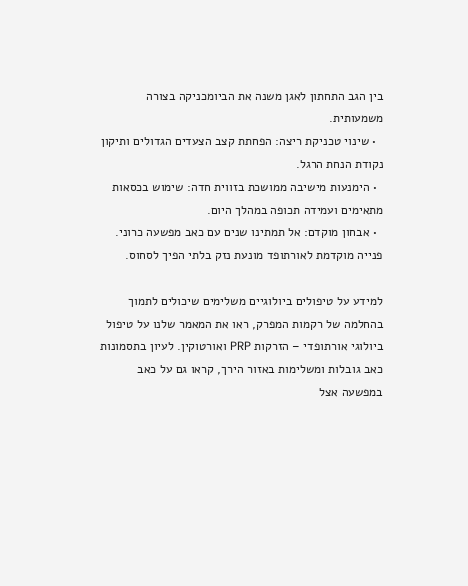בין הגב התחתון לאגן משנה את הביומכניקה בצורה משמעותית.
  • שינוי טכניקת ריצה: הפחתת קצב הצעדים הגדולים ותיקון נקודת הנחת הרגל.
  • הימנעות מישיבה ממושכת בזווית חדה: שימוש בכסאות מתאימים ועמידה תכופה במהלך היום.
  • אבחון מוקדם: אל תמתינו שנים עם כאב מפשעה כרוני. פנייה מוקדמת לאורתופד מונעת נזק בלתי הפיך לסחוס.

למידע על טיפולים ביולוגיים משלימים שיכולים לתמוך בהחלמה של רקמות המפרק, ראו את המאמר שלנו על טיפול ביולוגי אורתופדי – הזרקות PRP ואורטוקין. לעיון בתסמונות כאב גובלות ומשלימות באזור הירך, קראו גם על כאב במפשעה אצל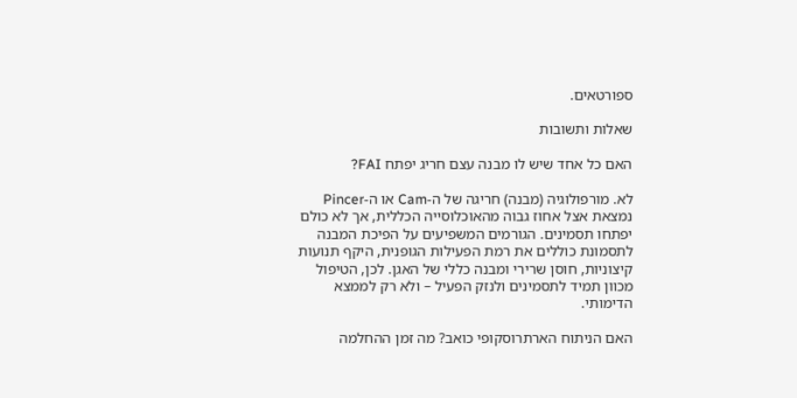ספורטאים.

שאלות ותשובות

האם כל אחד שיש לו מבנה עצם חריג יפתח FAI?

לא. מורפולוגיה (מבנה) חריגה של ה-Cam או ה-Pincer נמצאת אצל אחוז גבוה מהאוכלוסייה הכללית, אך לא כולם יפתחו תסמינים. הגורמים המשפיעים על הפיכת המבנה לתסמונת כוללים את רמת הפעילות הגופנית, היקף תנועות קיצוניות, חוסן שרירי ומבנה כללי של האגן. לכן, הטיפול מכוון תמיד לתסמינים ולנזק הפעיל – ולא רק לממצא הדימותי.

האם הניתוח הארתרוסקופי כואב? מה זמן ההחלמה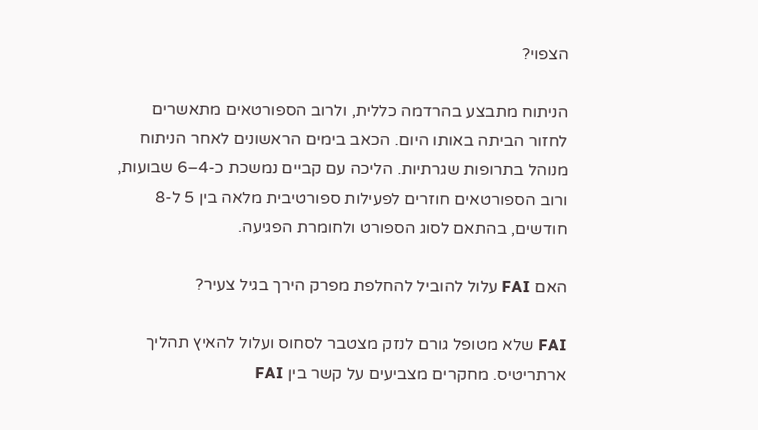הצפוי?

הניתוח מתבצע בהרדמה כללית, ולרוב הספורטאים מתאשרים לחזור הביתה באותו היום. הכאב בימים הראשונים לאחר הניתוח מנוהל בתרופות שגרתיות. הליכה עם קביים נמשכת כ-4–6 שבועות, ורוב הספורטאים חוזרים לפעילות ספורטיבית מלאה בין 5 ל-8 חודשים, בהתאם לסוג הספורט ולחומרת הפגיעה.

האם FAI עלול להוביל להחלפת מפרק הירך בגיל צעיר?

FAI שלא מטופל גורם לנזק מצטבר לסחוס ועלול להאיץ תהליך ארתריטיס. מחקרים מצביעים על קשר בין FAI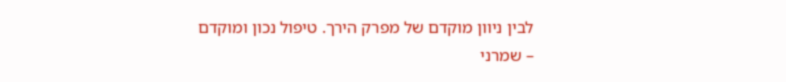לבין ניוון מוקדם של מפרק הירך. טיפול נכון ומוקדם – שמרני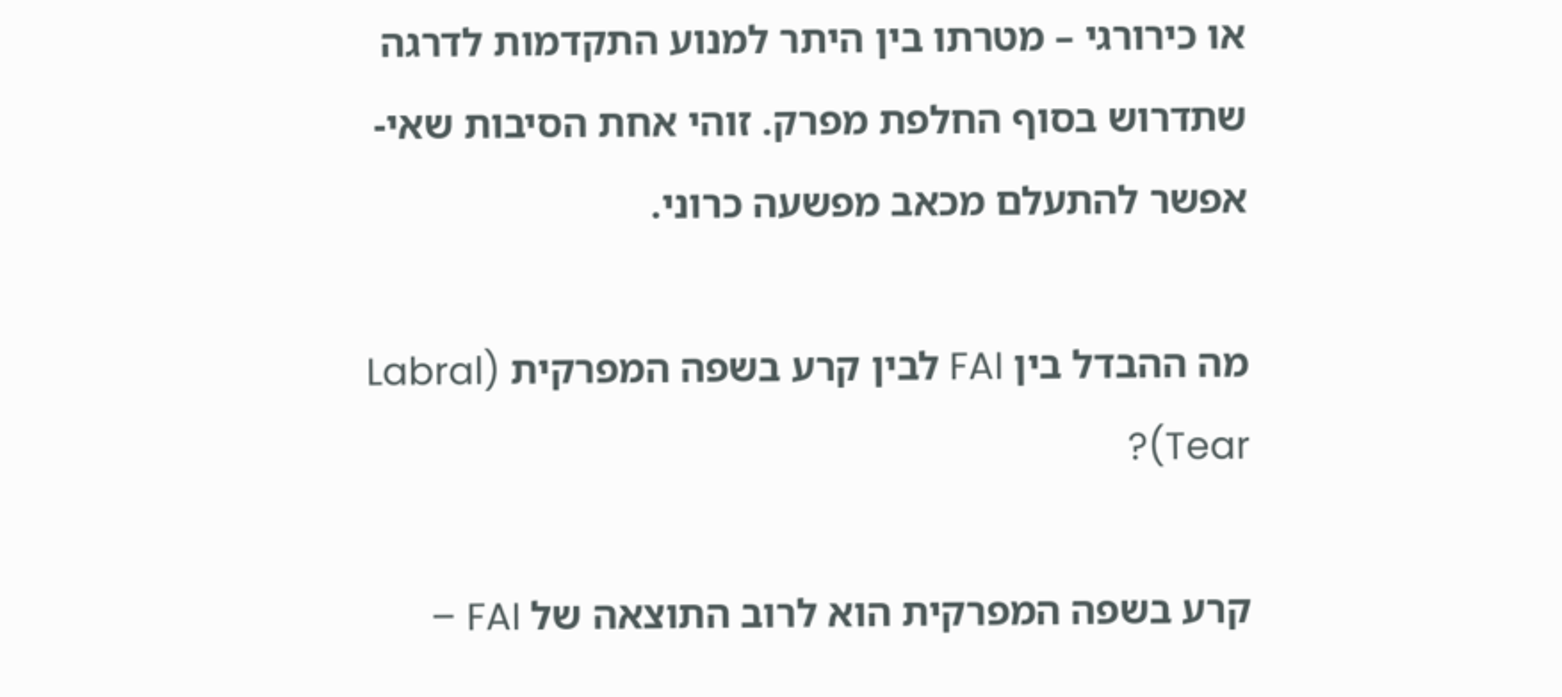או כירורגי – מטרתו בין היתר למנוע התקדמות לדרגה שתדרוש בסוף החלפת מפרק. זוהי אחת הסיבות שאי-אפשר להתעלם מכאב מפשעה כרוני.

מה ההבדל בין FAI לבין קרע בשפה המפרקית (Labral Tear)?

קרע בשפה המפרקית הוא לרוב התוצאה של FAI –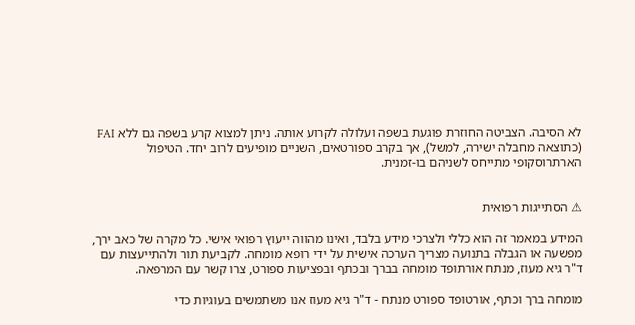לא הסיבה. הצביטה החוזרת פוגעת בשפה ועלולה לקרוע אותה. ניתן למצוא קרע בשפה גם ללא FAI (כתוצאה מחבלה ישירה, למשל), אך בקרב ספורטאים, השניים מופיעים לרוב יחד. הטיפול הארתרוסקופי מתייחס לשניהם בו-זמנית.


⚠ הסתייגות רפואית

המידע במאמר זה הוא כללי ולצרכי מידע בלבד, ואינו מהווה ייעוץ רפואי אישי. כל מקרה של כאב ירך, מפשעה או הגבלה בתנועה מצריך הערכה אישית על ידי רופא מומחה. לקביעת תור ולהתייעצות עם ד"ר גיא מעוז, מנתח אורתופד מומחה בברך ובכתף ובפציעות ספורט, צרו קשר עם המרפאה.

מומחה ברך וכתף, אורטופד ספורט מנתח - ד"ר גיא מעוז אנו משתמשים בעוגיות כדי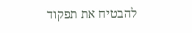להבטיח את תפקוד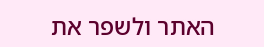האתר ולשפר את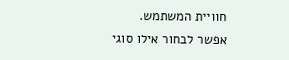חוויית המשתמש. אפשר לבחור אילו סוגי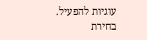עוגיות להפעיל.
בחירת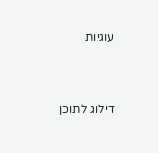עוגיות


דילוג לתוכן